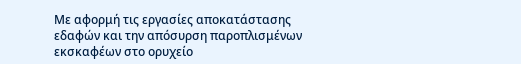Με αφορμή τις εργασίες αποκατάστασης εδαφών και την απόσυρση παροπλισμένων εκσκαφέων στο ορυχείο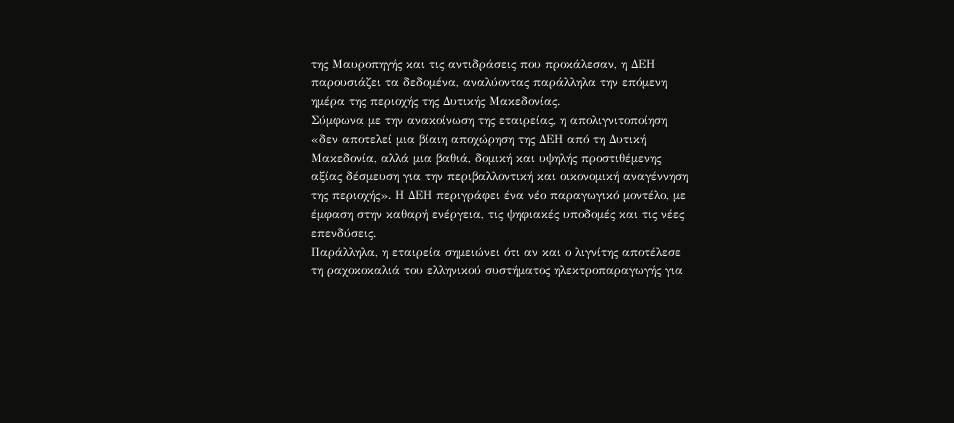της Μαυροπηγής και τις αντιδράσεις που προκάλεσαν, η ΔΕΗ παρουσιάζει τα δεδομένα, αναλύοντας παράλληλα την επόμενη ημέρα της περιοχής της Δυτικής Μακεδονίας.
Σύμφωνα με την ανακοίνωση της εταιρείας, η απολιγνιτοποίηση «δεν αποτελεί μια βίαιη αποχώρηση της ΔΕΗ από τη Δυτική Μακεδονία, αλλά μια βαθιά, δομική και υψηλής προστιθέμενης αξίας δέσμευση για την περιβαλλοντική και οικονομική αναγέννηση της περιοχής». Η ΔΕΗ περιγράφει ένα νέο παραγωγικό μοντέλο, με έμφαση στην καθαρή ενέργεια, τις ψηφιακές υποδομές και τις νέες επενδύσεις.
Παράλληλα, η εταιρεία σημειώνει ότι αν και ο λιγνίτης αποτέλεσε τη ραχοκοκαλιά του ελληνικού συστήματος ηλεκτροπαραγωγής για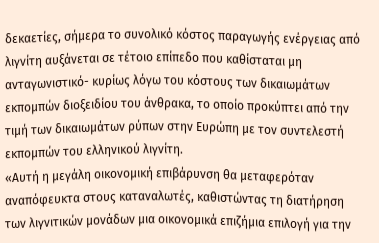δεκαετίες, σήμερα το συνολικό κόστος παραγωγής ενέργειας από λιγνίτη αυξάνεται σε τέτοιο επίπεδο που καθίσταται μη ανταγωνιστικό- κυρίως λόγω του κόστους των δικαιωμάτων εκπομπών διοξειδίου του άνθρακα, το οποίο προκύπτει από την τιμή των δικαιωμάτων ρύπων στην Ευρώπη με τον συντελεστή εκπομπών του ελληνικού λιγνίτη.
«Αυτή η μεγάλη οικονομική επιβάρυνση θα μεταφερόταν αναπόφευκτα στους καταναλωτές, καθιστώντας τη διατήρηση των λιγνιτικών μονάδων μια οικονομικά επιζήμια επιλογή για την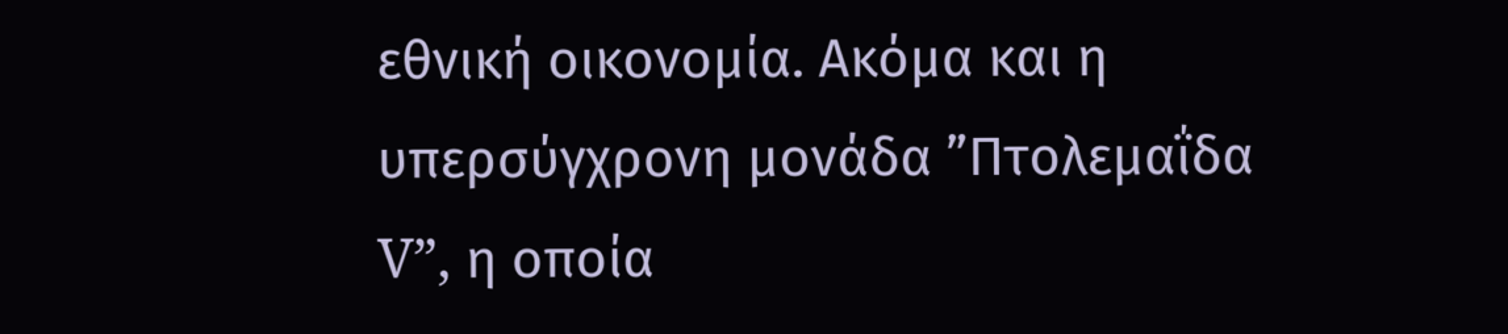εθνική οικονομία. Ακόμα και η υπερσύγχρονη μονάδα ”Πτολεμαΐδα V”, η οποία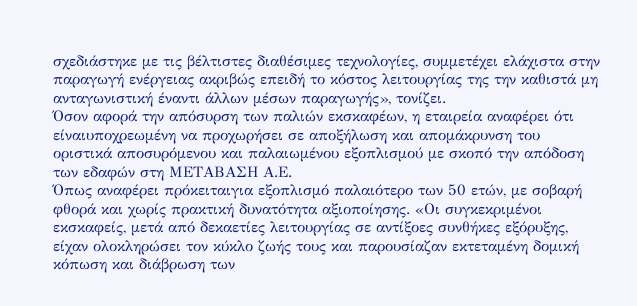σχεδιάστηκε με τις βέλτιστες διαθέσιμες τεχνολογίες, συμμετέχει ελάχιστα στην παραγωγή ενέργειας ακριβώς επειδή το κόστος λειτουργίας της την καθιστά μη ανταγωνιστική έναντι άλλων μέσων παραγωγής», τονίζει.
Όσον αφορά την απόσυρση των παλιών εκσκαφέων, η εταιρεία αναφέρει ότι είναιυποχρεωμένη να προχωρήσει σε αποξήλωση και απομάκρυνση του οριστικά αποσυρόμενου και παλαιωμένου εξοπλισμού με σκοπό την απόδοση των εδαφών στη ΜΕΤΑΒΑΣΗ Α.Ε.
Όπως αναφέρει πρόκειταιγια εξοπλισμό παλαιότερο των 50 ετών, με σοβαρή φθορά και χωρίς πρακτική δυνατότητα αξιοποίησης. «Οι συγκεκριμένοι εκσκαφείς, μετά από δεκαετίες λειτουργίας σε αντίξοες συνθήκες εξόρυξης, είχαν ολοκληρώσει τον κύκλο ζωής τους και παρουσίαζαν εκτεταμένη δομική κόπωση και διάβρωση των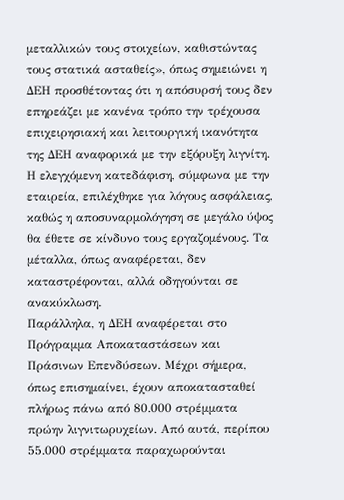μεταλλικών τους στοιχείων, καθιστώντας τους στατικά ασταθείς», όπως σημειώνει η ΔΕΗ προσθέτοντας ότι η απόσυρσή τους δεν επηρεάζει με κανένα τρόπο την τρέχουσα επιχειρησιακή και λειτουργική ικανότητα της ΔΕΗ αναφορικά με την εξόρυξη λιγνίτη.
Η ελεγχόμενη κατεδάφιση, σύμφωνα με την εταιρεία, επιλέχθηκε για λόγους ασφάλειας, καθώς η αποσυναρμολόγηση σε μεγάλο ύψος θα έθετε σε κίνδυνο τους εργαζομένους. Τα μέταλλα, όπως αναφέρεται, δεν καταστρέφονται, αλλά οδηγούνται σε ανακύκλωση.
Παράλληλα, η ΔΕΗ αναφέρεται στο Πρόγραμμα Αποκαταστάσεων και Πράσινων Επενδύσεων. Μέχρι σήμερα, όπως επισημαίνει, έχουν αποκατασταθεί πλήρως πάνω από 80.000 στρέμματα πρώην λιγνιτωρυχείων. Από αυτά, περίπου 55.000 στρέμματα παραχωρούνται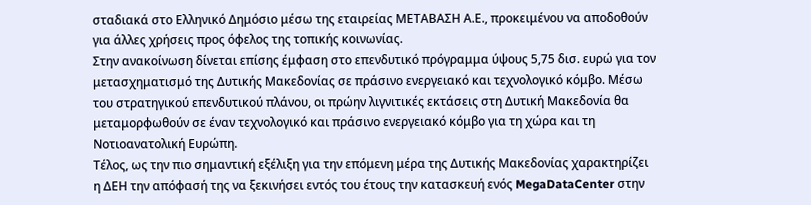σταδιακά στο Ελληνικό Δημόσιο μέσω της εταιρείας ΜΕΤΑΒΑΣΗ Α.Ε., προκειμένου να αποδοθούν για άλλες χρήσεις προς όφελος της τοπικής κοινωνίας.
Στην ανακοίνωση δίνεται επίσης έμφαση στο επενδυτικό πρόγραμμα ύψους 5,75 δισ. ευρώ για τον μετασχηματισμό της Δυτικής Μακεδονίας σε πράσινο ενεργειακό και τεχνολογικό κόμβο. Μέσω του στρατηγικού επενδυτικού πλάνου, οι πρώην λιγνιτικές εκτάσεις στη Δυτική Μακεδονία θα μεταμορφωθούν σε έναν τεχνολογικό και πράσινο ενεργειακό κόμβο για τη χώρα και τη Νοτιοανατολική Ευρώπη.
Τέλος, ως την πιο σημαντική εξέλιξη για την επόμενη μέρα της Δυτικής Μακεδονίας χαρακτηρίζει η ΔΕΗ την απόφασή της να ξεκινήσει εντός του έτους την κατασκευή ενός MegaDataCenter στην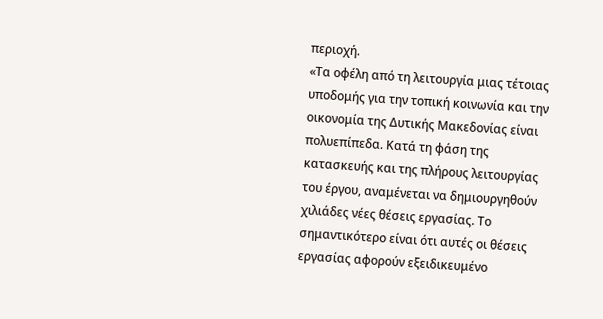περιοχή.
«Τα οφέλη από τη λειτουργία μιας τέτοιας υποδομής για την τοπική κοινωνία και την οικονομία της Δυτικής Μακεδονίας είναι πολυεπίπεδα. Κατά τη φάση της κατασκευής και της πλήρους λειτουργίας του έργου, αναμένεται να δημιουργηθούν χιλιάδες νέες θέσεις εργασίας. Το σημαντικότερο είναι ότι αυτές οι θέσεις εργασίας αφορούν εξειδικευμένο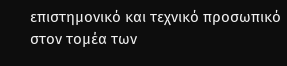επιστημονικό και τεχνικό προσωπικό στον τομέα των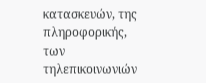κατασκευών, της πληροφορικής, των τηλεπικοινωνιών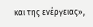και της ενέργειας»,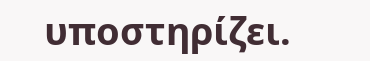υποστηρίζει.